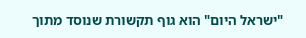"ישראל היום" הוא גוף תקשורת שנוסד מתוך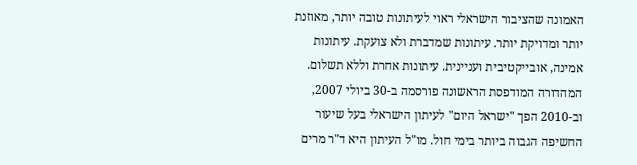האמונה שהציבור הישראלי ראוי לעיתונות טובה יותר, מאוזנת יותר ומדויקת יותר. עיתונות שמדברת ולא צועקת. עיתונות אמינה, אובייקטיבית ועניינית. עיתונות אחרת וללא תשלום. המהדורה המודפסת הראשונה פורסמה ב-30 ביולי 2007, וב-2010 הפך "ישראל היום" לעיתון הישראלי בעל שיעור החשיפה הגבוה ביותר בימי חול. מו"ל העיתון היא ד"ר מרים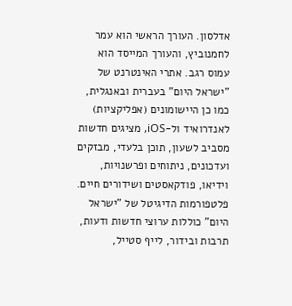אדלסון. העורך הראשי הוא עמר לחמנוביץ, והעורך המייסד הוא עמוס רגב. אתרי האינטרנט של "ישראל היום" בעברית ובאנגלית, כמו כן היישומונים (אפליקציות) לאנדרואיד ול-iOS, מציגים חדשות מסביב לשעון, תוכן בלעדי, מבזקים ועדכונים, ניתוחים ופרשנויות, וידיאו, פודקאסטים ושידורים חיים. פלטפורמות הדיגיטל של "ישראל היום" כוללות ערוצי חדשות ודעות, תרבות ובידור, לייף סטייל,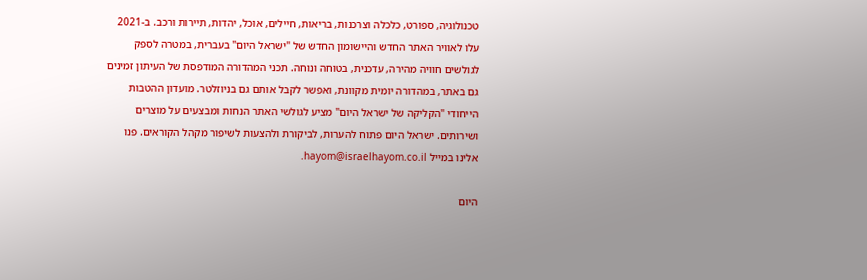טכנולוגיה, ספורט, כלכלה וצרכנות, בריאות, חיילים, אוכל, יהדות, תיירות ורכב. ב-2021 עלו לאוויר האתר החדש והיישומון החדש של "ישראל היום" בעברית, במטרה לספק לגולשים חוויה מהירה, עדכנית, בטוחה ונוחה. תכני המהדורה המודפסת של העיתון זמינים גם באתר, במהדורה יומית מקוונת, ואפשר לקבל אותם גם בניוזלטר. מועדון ההטבות הייחודי "הקליקה של ישראל היום" מציע לגולשי האתר הנחות ומבצעים על מוצרים ושירותים. ישראל היום פתוח להערות, לביקורת ולהצעות לשיפור מקהל הקוראים. פנו אלינו במייל hayom@israelhayom.co.il.

היום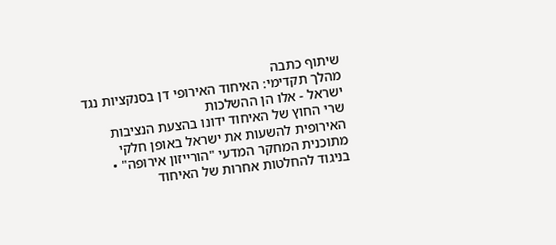שיתוף כתבה
מהלך תקדימי: האיחוד האירופי דן בסנקציות נגד ישראל - אלו הן ההשלכות
שרי החוץ של האיחוד ידונו בהצעת הנציבות האירופית להשעות את ישראל באופן חלקי מתוכנית המחקר המדעי "הורייזון אירופה" • בניגוד להחלטות אחרות של האיחוד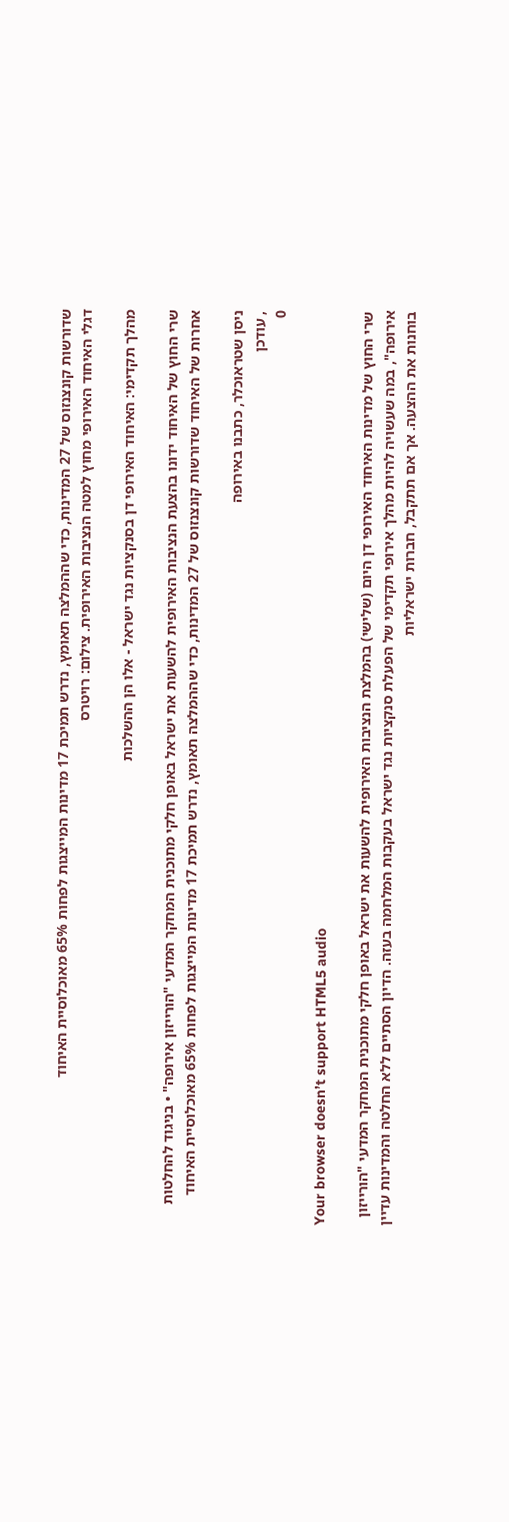שדורשות קונצנזוס של 27 המדינות, כדי שההמלצה תאומץ, נדרש תמיכת 17 מדינות המייצגות לפחות 65% מאוכלוסיית האיחוד
דגלי האיחוד האירופי מחוץ למטה הנציבות האירופית. צילום: רויטרס

מהלך תקדימי: האיחוד האירופי דן בסנקציות נגד ישראל - אלו הן ההשלכות

שרי החוץ של האיחוד ידונו בהצעת הנציבות האירופית להשעות את ישראל באופן חלקי מתוכנית המחקר המדעי "הורייזון אירופה" • בניגוד להחלטות אחרות של האיחוד שדורשות קונצנזוס של 27 המדינות, כדי שההמלצה תאומץ, נדרש תמיכת 17 מדינות המייצגות לפחות 65% מאוכלוסיית האיחוד

ניסן שטראוכלר, כתבנו באירופה
, עודכן
0

Your browser doesn’t support HTML5 audio

שרי החוץ של מדינות האיחוד האירופי דן היום (שלישי) בהמלצת הנציבות האירופית להשעות את ישראל באופן חלקי מתוכנית המחקר המדעי "הורייזון אירופה", במה שעשויה להיות מהלך אירופי תקדימי של הפעלת סנקציות נגד ישראל בעקבות המלחמה בעזה. הדיון הסתיים ללא החלטה והמדינות עדיין בוחנות את ההצעה. אך אם תתקבל, חברות ישראליות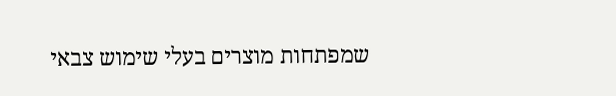שמפתחות מוצרים בעלי שימוש צבאי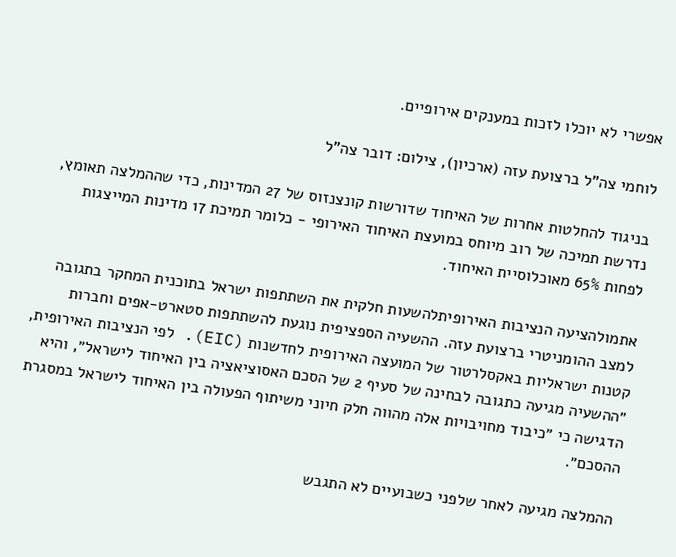אפשרי לא יוכלו לזכות במענקים אירופיים.

לוחמי צה"ל ברצועת עזה (ארכיון), צילום: דובר צה"ל

בניגוד להחלטות אחרות של האיחוד שדורשות קונצנזוס של 27 המדינות, כדי שההמלצה תאומץ, נדרשת תמיכה של רוב מיוחס במועצת האיחוד האירופי - כלומר תמיכת 17 מדינות המייצגות לפחות 65% מאוכלוסיית האיחוד.

אתמולהציעה הנציבות האירופיתלהשעות חלקית את השתתפות ישראל בתוכנית המחקר בתגובה למצב ההומניטרי ברצועת עזה. ההשעיה הספציפית נוגעת להשתתפות סטארט-אפים וחברות קטנות ישראליות באקסלרטור של המועצה האירופית לחדשנות (EIC). לפי הנציבות האירופית, ״ההשעיה מגיעה כתגובה לבחינה של סעיף 2 של הסכם האסוציאציה בין האיחוד לישראל״, והיא הדגישה כי ״כיבוד מחויבויות אלה מהווה חלק חיוני משיתוף הפעולה בין האיחוד לישראל במסגרת ההסכם״.

ההמלצה מגיעה לאחר שלפני כשבועיים לא התגבש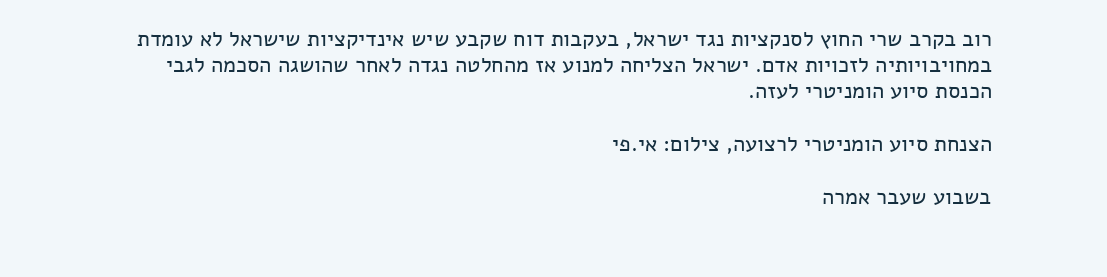רוב בקרב שרי החוץ לסנקציות נגד ישראל, בעקבות דוח שקבע שיש אינדיקציות שישראל לא עומדת במחויבויותיה לזכויות אדם. ישראל הצליחה למנוע אז מהחלטה נגדה לאחר שהושגה הסכמה לגבי הכנסת סיוע הומניטרי לעזה.

הצנחת סיוע הומניטרי לרצועה, צילום: אי.פי

בשבוע שעבר אמרה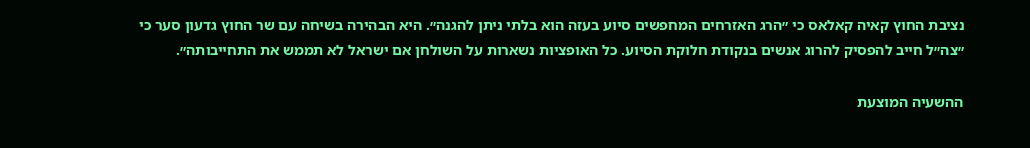נציבת החוץ קאיה קאלאס כי ״הרג האזרחים המחפשים סיוע בעזה הוא בלתי ניתן להגנה״. היא הבהירה בשיחה עם שר החוץ גדעון סער כי ״צה״ל חייב להפסיק להרוג אנשים בנקודת חלוקת הסיוע. כל האופציות נשארות על השולחן אם ישראל לא תממש את התחייבותה״.

ההשעיה המוצעת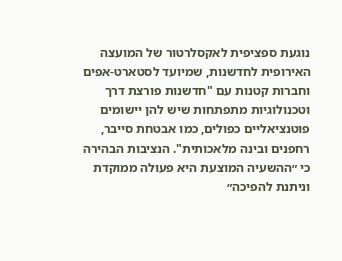נוגעת ספציפית לאקסלרטור של המועצה האירופית לחדשנות, שמיועד לסטארט-אפים וחברות קטנות עם "חדשנות פורצת דרך וטכנולוגיות מתפתחות שיש להן יישומים פוטנציאליים כפולים, כמו אבטחת סייבר, רחפנים ובינה מלאכותית". הנציבות הבהירה כי ״ההשעיה המוצעת היא פעולה ממוקדת וניתנת להפיכה״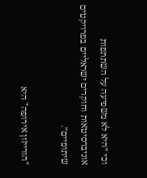וכי ״היא לא משפיעה על השתתפות אוניברסיטאות וחוקרים ישראליים בפרויקטים שיתופיים״.

"הורייזון אירופה" היא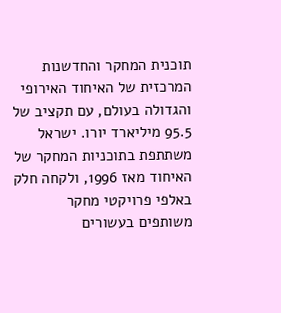תוכנית המחקר והחדשנות המרכזית של האיחוד האירופי והגדולה בעולם, עם תקציב של 95.5 מיליארד יורו. ישראל משתתפת בתוכניות המחקר של האיחוד מאז 1996, ולקחה חלק באלפי פרויקטי מחקר משותפים בעשורים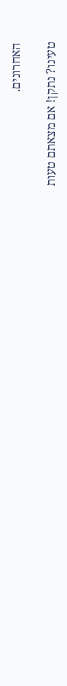האחרונים.

טעינו? נתקן! אם מצאתם טעות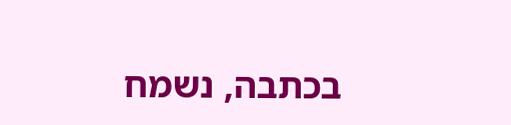בכתבה, נשמח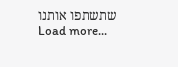שתשתפו אותנו
Load more...